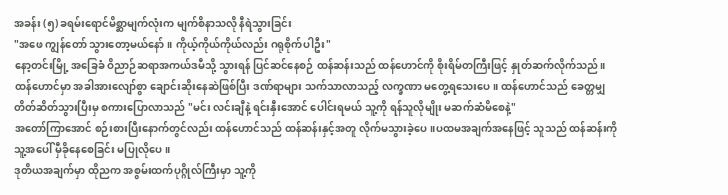အခန်း (၅) ခရမ်းရောင်မိစ္ဆာမျက်လုံးက မျက်စိနာသလို နီရဲသွားခြင်း
"အဖေ ကျွန်တော် သွားတော့မယ်နော်။ ကိုယ့်ကိုယ်ကိုယ်လည်း ဂရုစိုက်ပါဦး"
နော့တင်းမြို့ အခြေခံ ဝိညာဉ်ဆရာအကယ်ဒမီသို့ သွားရန် ပြင်ဆင်နေစဉ် ထန်ဆန်းသည် ထန်ဟောင်ကို စိုးရိမ်တကြီးဖြင့် နှုတ်ဆက်လိုက်သည်။
ထန်ဟောင်မှာ အခါအားလျော်စွာ ချောင်းဆိုးနေဆဲဖြစ်ပြီး ဒဏ်ရာများ သက်သာလာသည့် လက္ခဏာ မတွေ့ရသေးပေ။ ထန်ဟောင်သည် ခေတ္တမျှ တိတ်ဆိတ်သွားပြီးမှ စကားပြောလာသည် "မင်း လင်းချီနဲ့ ရင်းနှီးအောင် ပေါင်းရမယ် သူ့ကို ရန်သူလိုမျိုး မဆက်ဆံမိစေနဲ့"
အတော်ကြာအောင် စဉ်းစားပြီးနောက်တွင်လည်း ထန်ဟောင်သည် ထန်ဆန်းနှင့်အတူ လိုက်မသွားခဲ့ပေ။ပထမအချက်အနေဖြင့် သူသည် ထန်ဆန်းကို သူ့အပေါ် မှီခိုနေစေခြင်း မပြုလိုပေ။
ဒုတိယအချက်မှာ ထိုညက အစွမ်းထက်ပုဂ္ဂိုလ်ကြီးမှာ သူ့ကို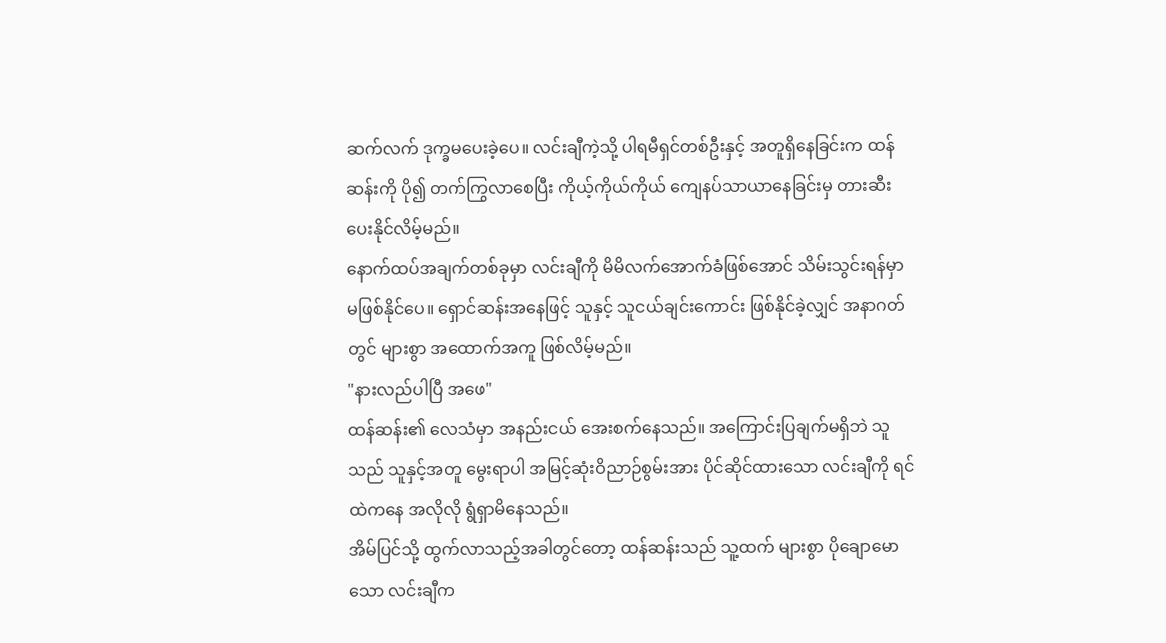ဆက်လက် ဒုက္ခမပေးခဲ့ပေ။ လင်းချီကဲ့သို့ ပါရမီရှင်တစ်ဦးနှင့် အတူရှိနေခြင်းက ထန်ဆန်းကို ပို၍ တက်ကြွလာစေပြီး ကိုယ့်ကိုယ်ကိုယ် ကျေနပ်သာယာနေခြင်းမှ တားဆီးပေးနိုင်လိမ့်မည်။
နောက်ထပ်အချက်တစ်ခုမှာ လင်းချီကို မိမိလက်အောက်ခံဖြစ်အောင် သိမ်းသွင်းရန်မှာ မဖြစ်နိုင်ပေ။ ရှောင်ဆန်းအနေဖြင့် သူနှင့် သူငယ်ချင်းကောင်း ဖြစ်နိုင်ခဲ့လျှင် အနာဂတ်တွင် များစွာ အထောက်အကူ ဖြစ်လိမ့်မည်။
"နားလည်ပါပြီ အဖေ"
ထန်ဆန်း၏ လေသံမှာ အနည်းငယ် အေးစက်နေသည်။ အကြောင်းပြချက်မရှိဘဲ သူသည် သူနှင့်အတူ မွေးရာပါ အမြင့်ဆုံးဝိညာဉ်စွမ်းအား ပိုင်ဆိုင်ထားသော လင်းချီကို ရင်ထဲကနေ အလိုလို ရွံရှာမိနေသည်။
အိမ်ပြင်သို့ ထွက်လာသည့်အခါတွင်တော့ ထန်ဆန်းသည် သူ့ထက် များစွာ ပိုချောမောသော လင်းချီက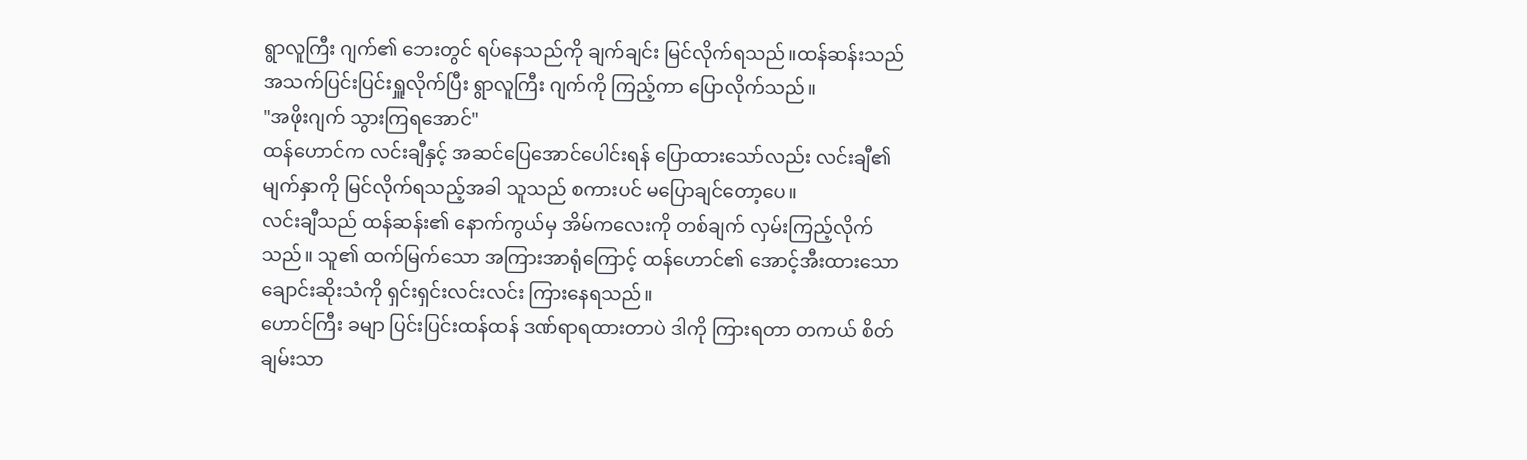ရွာလူကြီး ဂျက်၏ ဘေးတွင် ရပ်နေသည်ကို ချက်ချင်း မြင်လိုက်ရသည်။ထန်ဆန်းသည် အသက်ပြင်းပြင်းရှူလိုက်ပြီး ရွာလူကြီး ဂျက်ကို ကြည့်ကာ ပြောလိုက်သည်။
"အဖိုးဂျက် သွားကြရအောင်"
ထန်ဟောင်က လင်းချီနှင့် အဆင်ပြေအောင်ပေါင်းရန် ပြောထားသော်လည်း လင်းချီ၏ မျက်နှာကို မြင်လိုက်ရသည့်အခါ သူသည် စကားပင် မပြောချင်တော့ပေ။
လင်းချီသည် ထန်ဆန်း၏ နောက်ကွယ်မှ အိမ်ကလေးကို တစ်ချက် လှမ်းကြည့်လိုက်သည်။ သူ၏ ထက်မြက်သော အကြားအာရုံကြောင့် ထန်ဟောင်၏ အောင့်အီးထားသော ချောင်းဆိုးသံကို ရှင်းရှင်းလင်းလင်း ကြားနေရသည်။
ဟောင်ကြီး ခမျာ ပြင်းပြင်းထန်ထန် ဒဏ်ရာရထားတာပဲ ဒါကို ကြားရတာ တကယ် စိတ်ချမ်းသာ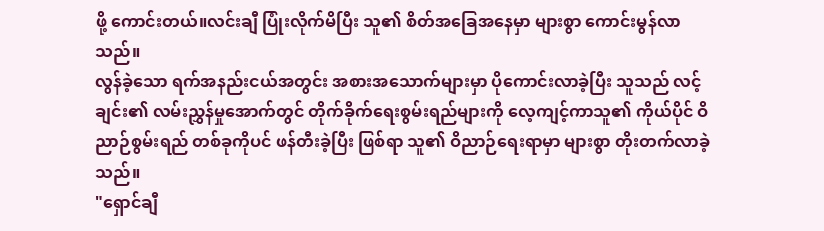ဖို့ ကောင်းတယ်။လင်းချီ ပြုံးလိုက်မိပြီး သူ၏ စိတ်အခြေအနေမှာ များစွာ ကောင်းမွန်လာသည်။
လွန်ခဲ့သော ရက်အနည်းငယ်အတွင်း အစားအသောက်များမှာ ပိုကောင်းလာခဲ့ပြီး သူသည် လင့်ချင်း၏ လမ်းညွှန်မှုအောက်တွင် တိုက်ခိုက်ရေးစွမ်းရည်များကို လေ့ကျင့်ကာသူ၏ ကိုယ်ပိုင် ဝိညာဉ်စွမ်းရည် တစ်ခုကိုပင် ဖန်တီးခဲ့ပြီး ဖြစ်ရာ သူ၏ ဝိညာဉ်ရေးရာမှာ များစွာ တိုးတက်လာခဲ့သည်။
"ရှောင်ချီ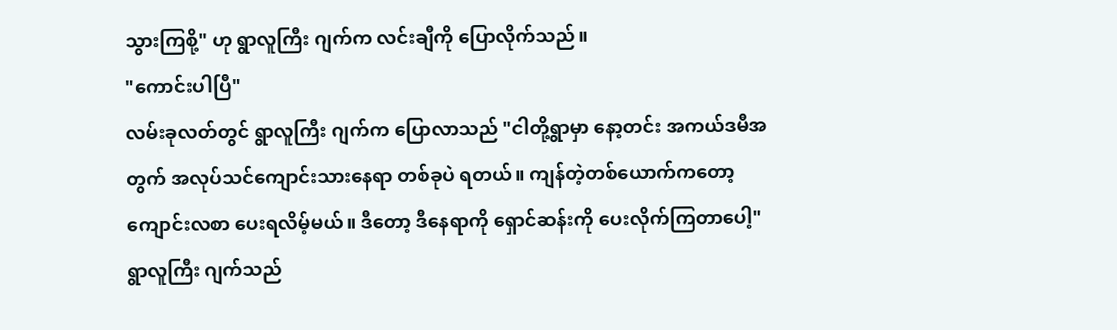သွားကြစို့" ဟု ရွာလူကြီး ဂျက်က လင်းချီကို ပြောလိုက်သည်။
"ကောင်းပါပြီ"
လမ်းခုလတ်တွင် ရွာလူကြီး ဂျက်က ပြောလာသည် "ငါတို့ရွာမှာ နော့တင်း အကယ်ဒမီအတွက် အလုပ်သင်ကျောင်းသားနေရာ တစ်ခုပဲ ရတယ်။ ကျန်တဲ့တစ်ယောက်ကတော့ ကျောင်းလစာ ပေးရလိမ့်မယ်။ ဒီတော့ ဒီနေရာကို ရှောင်ဆန်းကို ပေးလိုက်ကြတာပေါ့"
ရွာလူကြီး ဂျက်သည်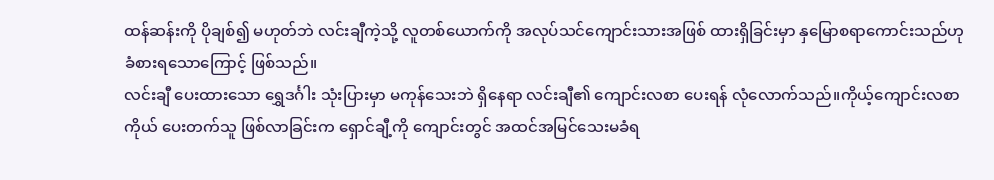ထန်ဆန်းကို ပိုချစ်၍ မဟုတ်ဘဲ လင်းချီကဲ့သို့ လူတစ်ယောက်ကို အလုပ်သင်ကျောင်းသားအဖြစ် ထားရှိခြင်းမှာ နှမြောစရာကောင်းသည်ဟု ခံစားရသောကြောင့် ဖြစ်သည်။
လင်းချီ ပေးထားသော ရွှေဒင်္ဂါး သုံးပြားမှာ မကုန်သေးဘဲ ရှိနေရာ လင်းချီ၏ ကျောင်းလစာ ပေးရန် လုံလောက်သည်။ကိုယ့်ကျောင်းလစာကိုယ် ပေးတက်သူ ဖြစ်လာခြင်းက ရှောင်ချီ့ကို ကျောင်းတွင် အထင်အမြင်သေးမခံရ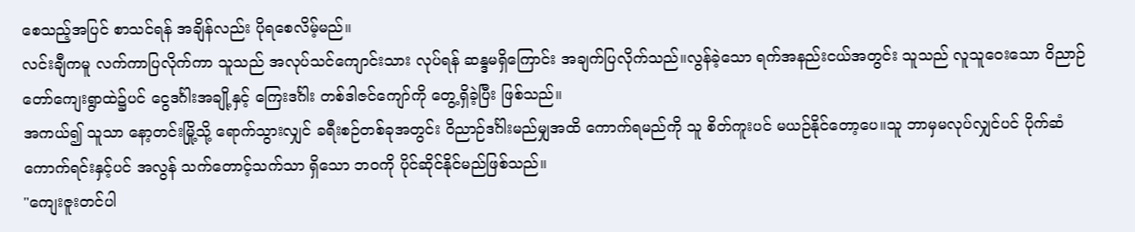စေသည့်အပြင် စာသင်ရန် အချိန်လည်း ပိုရစေလိမ့်မည်။
လင်းချီကမူ လက်ကာပြလိုက်ကာ သူသည် အလုပ်သင်ကျောင်းသား လုပ်ရန် ဆန္ဒမရှိကြောင်း အချက်ပြလိုက်သည်။လွန်ခဲ့သော ရက်အနည်းငယ်အတွင်း သူသည် လူသူဝေးသော ဝိညာဉ်တော်ကျေးရွာထဲ၌ပင် ငွေဒင်္ဂါးအချို့နှင့် ကြေးဒင်္ဂါး တစ်ဒါဇင်ကျော်ကို တွေ့ရှိခဲ့ပြီး ဖြစ်သည်။
အကယ်၍ သူသာ နော့တင်းမြို့သို့ ရောက်သွားလျှင် ခရီးစဉ်တစ်ခုအတွင်း ဝိညာဉ်ဒင်္ဂါးမည်မျှအထိ ကောက်ရမည်ကို သူ စိတ်ကူးပင် မယဉ်နိုင်တော့ပေ။သူ ဘာမှမလုပ်လျှင်ပင် ပိုက်ဆံကောက်ရင်းနှင့်ပင် အလွန် သက်တောင့်သက်သာ ရှိသော ဘဝကို ပိုင်ဆိုင်နိုင်မည်ဖြစ်သည်။
"ကျေးဇူးတင်ပါ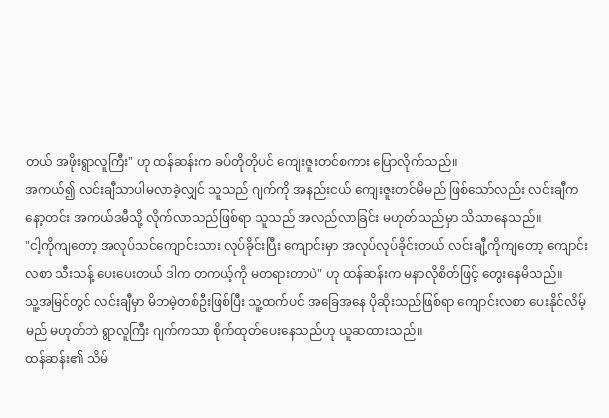တယ် အဖိုးရွာလူကြီး" ဟု ထန်ဆန်းက ခပ်တိုတိုပင် ကျေးဇူးတင်စကား ပြောလိုက်သည်။
အကယ်၍ လင်းချီသာပါမလာခဲ့လျှင် သူသည် ဂျက်ကို အနည်းငယ် ကျေးဇူးတင်မိမည် ဖြစ်သော်လည်း လင်းချီက နော့တင်း အကယ်ဒမီသို့ လိုက်လာသည်ဖြစ်ရာ သူသည် အလည်လာခြင်း မဟုတ်သည်မှာ သိသာနေသည်။
"ငါ့ကိုကျတော့ အလုပ်သင်ကျောင်းသား လုပ်ခိုင်းပြီး ကျောင်းမှာ အလုပ်လုပ်ခိုင်းတယ် လင်းချီ့ကိုကျတော့ ကျောင်းလစာ သီးသန့် ပေးပေးတယ် ဒါက တကယ့်ကို မတရားတာပဲ" ဟု ထန်ဆန်းက မနာလိုစိတ်ဖြင့် တွေးနေမိသည်။
သူ့အမြင်တွင် လင်းချီမှာ မိဘမဲ့တစ်ဦးဖြစ်ပြီး သူ့ထက်ပင် အခြေအနေ ပိုဆိုးသည်ဖြစ်ရာ ကျောင်းလစာ ပေးနိုင်လိမ့်မည် မဟုတ်ဘဲ ရွာလူကြီး ဂျက်ကသာ စိုက်ထုတ်ပေးနေသည်ဟု ယူဆထားသည်။
ထန်ဆန်း၏ သိမ်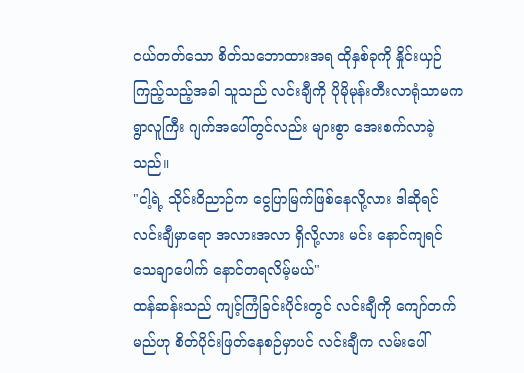ငယ်တတ်သော စိတ်သဘောထားအရ ထိုနှစ်ခုကို နှိုင်းယှဉ်ကြည့်သည့်အခါ သူသည် လင်းချီကို ပိုမိုမုန်းတီးလာရုံသာမက ရွာလူကြီး ဂျက်အပေါ်တွင်လည်း များစွာ အေးစက်လာခဲ့သည်။
"ငါ့ရဲ့ သိုင်းဝိညာဉ်က ငွေပြာမြက်ဖြစ်နေလို့လား ဒါဆိုရင် လင်းချီမှာရော အလားအလာ ရှိလို့လား မင်း နောင်ကျရင် သေချာပေါက် နောင်တရလိမ့်မယ်"
ထန်ဆန်းသည် ကျင့်ကြံခြင်းပိုင်းတွင် လင်းချီကို ကျော်တက်မည်ဟု စိတ်ပိုင်းဖြတ်နေစဉ်မှာပင် လင်းချီက လမ်းပေါ်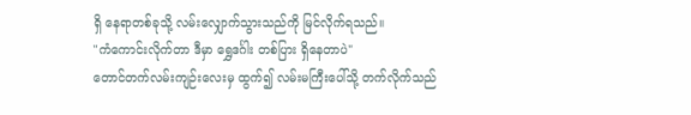ရှိ နေရာတစ်ခုသို့ လမ်းလျှောက်သွားသည်ကို မြင်လိုက်ရသည်။
"ကံကောင်းလိုက်တာ ဒီမှာ ရွှေဒင်္ဂါး တစ်ပြား ရှိနေတာပဲ"
တောင်တက်လမ်းကျဉ်းလေးမှ ထွက်၍ လမ်းမကြီးပေါ်သို့ တက်လိုက်သည်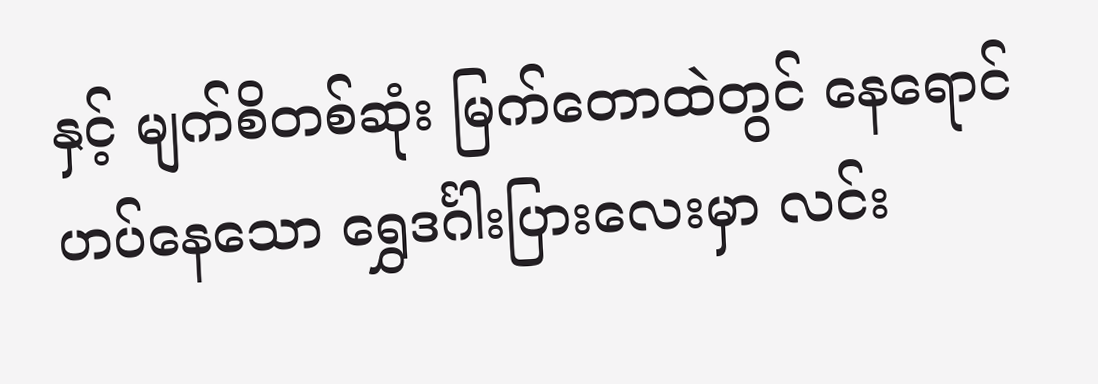နှင့် မျက်စိတစ်ဆုံး မြက်တောထဲတွင် နေရောင်ဟပ်နေသော ရွှေဒင်္ဂါးပြားလေးမှာ လင်း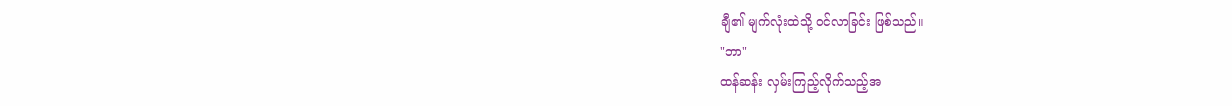ချီ၏ မျက်လုံးထဲသို့ ဝင်လာခြင်း ဖြစ်သည်။
"ဘာ"
ထန်ဆန်း လှမ်းကြည့်လိုက်သည့်အ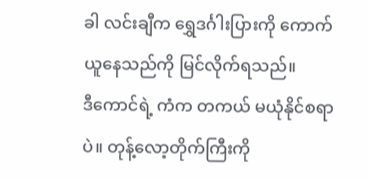ခါ လင်းချီက ရွှေဒင်္ဂါးပြားကို ကောက်ယူနေသည်ကို မြင်လိုက်ရသည်။
ဒီကောင်ရဲ့ ကံက တကယ် မယုံနိုင်စရာပဲ။ တုန့်လော့တိုက်ကြီးကို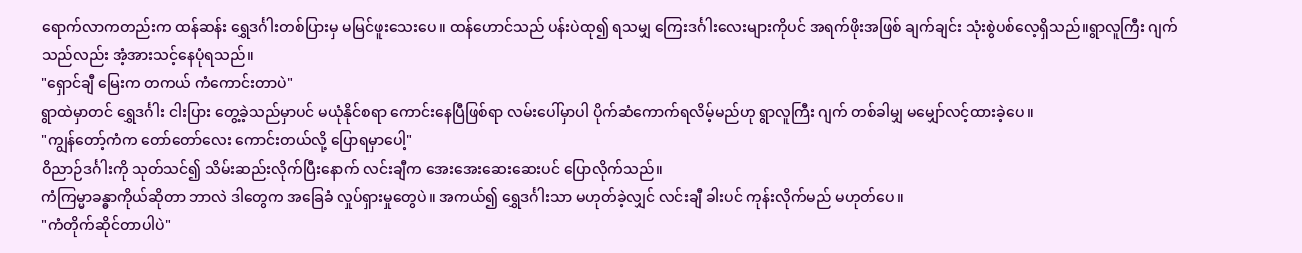ရောက်လာကတည်းက ထန်ဆန်း ရွှေဒင်္ဂါးတစ်ပြားမှ မမြင်ဖူးသေးပေ။ ထန်ဟောင်သည် ပန်းပဲထု၍ ရသမျှ ကြေးဒင်္ဂါးလေးများကိုပင် အရက်ဖိုးအဖြစ် ချက်ချင်း သုံးစွဲပစ်လေ့ရှိသည်။ရွာလူကြီး ဂျက်သည်လည်း အံ့အားသင့်နေပုံရသည်။
"ရှောင်ချီ မြေးက တကယ် ကံကောင်းတာပဲ"
ရွာထဲမှာတင် ရွှေဒင်္ဂါး ငါးပြား တွေ့ခဲ့သည်မှာပင် မယုံနိုင်စရာ ကောင်းနေပြီဖြစ်ရာ လမ်းပေါ်မှာပါ ပိုက်ဆံကောက်ရလိမ့်မည်ဟု ရွာလူကြီး ဂျက် တစ်ခါမျှ မမျှော်လင့်ထားခဲ့ပေ။
"ကျွန်တော့်ကံက တော်တော်လေး ကောင်းတယ်လို့ ပြောရမှာပေါ့"
ဝိညာဉ်ဒင်္ဂါးကို သုတ်သင်၍ သိမ်းဆည်းလိုက်ပြီးနောက် လင်းချီက အေးအေးဆေးဆေးပင် ပြောလိုက်သည်။
ကံကြမ္မာခန္ဓာကိုယ်ဆိုတာ ဘာလဲ ဒါတွေက အခြေခံ လှုပ်ရှားမှုတွေပဲ။ အကယ်၍ ရွှေဒင်္ဂါးသာ မဟုတ်ခဲ့လျှင် လင်းချီ ခါးပင် ကုန်းလိုက်မည် မဟုတ်ပေ။
"ကံတိုက်ဆိုင်တာပါပဲ"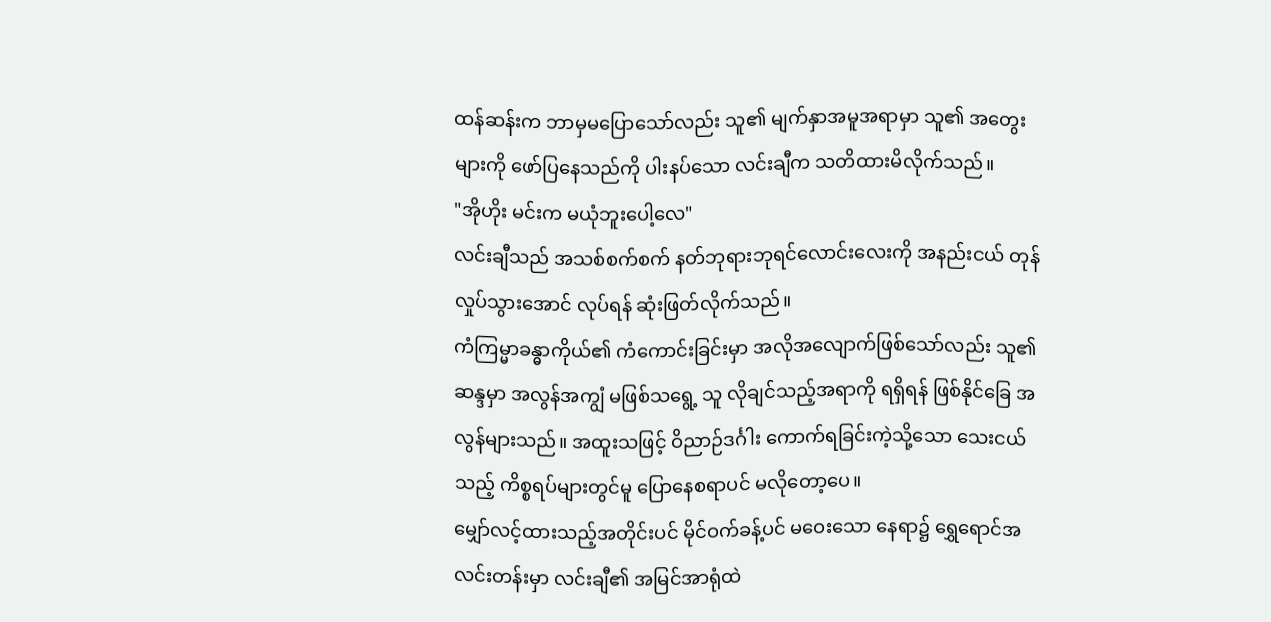ထန်ဆန်းက ဘာမှမပြောသော်လည်း သူ၏ မျက်နှာအမူအရာမှာ သူ၏ အတွေးများကို ဖော်ပြနေသည်ကို ပါးနပ်သော လင်းချီက သတိထားမိလိုက်သည်။
"အိုဟိုး မင်းက မယုံဘူးပေါ့လေ"
လင်းချီသည် အသစ်စက်စက် နတ်ဘုရားဘုရင်လောင်းလေးကို အနည်းငယ် တုန်လှုပ်သွားအောင် လုပ်ရန် ဆုံးဖြတ်လိုက်သည်။
ကံကြမ္မာခန္ဓာကိုယ်၏ ကံကောင်းခြင်းမှာ အလိုအလျောက်ဖြစ်သော်လည်း သူ၏ ဆန္ဒမှာ အလွန်အကျွံ မဖြစ်သရွေ့ သူ လိုချင်သည့်အရာကို ရရှိရန် ဖြစ်နိုင်ခြေ အလွန်များသည်။ အထူးသဖြင့် ဝိညာဉ်ဒင်္ဂါး ကောက်ရခြင်းကဲ့သို့သော သေးငယ်သည့် ကိစ္စရပ်များတွင်မူ ပြောနေစရာပင် မလိုတော့ပေ။
မျှော်လင့်ထားသည့်အတိုင်းပင် မိုင်ဝက်ခန့်ပင် မဝေးသော နေရာ၌ ရွှေရောင်အလင်းတန်းမှာ လင်းချီ၏ အမြင်အာရုံထဲ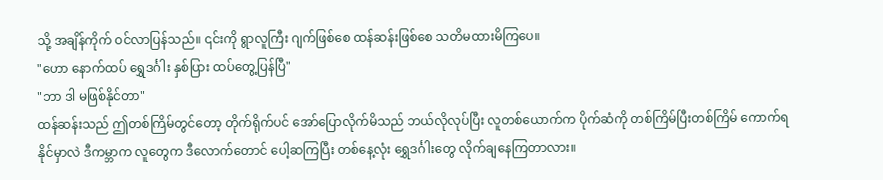သို့ အချိန်ကိုက် ဝင်လာပြန်သည်။ ၎င်းကို ရွာလူကြီး ဂျက်ဖြစ်စေ ထန်ဆန်းဖြစ်စေ သတိမထားမိကြပေ။
"ဟော နောက်ထပ် ရွှေဒင်္ဂါး နှစ်ပြား ထပ်တွေ့ပြန်ပြီ"
"ဘာ ဒါ မဖြစ်နိုင်တာ"
ထန်ဆန်းသည် ဤတစ်ကြိမ်တွင်တော့ တိုက်ရိုက်ပင် အော်ပြောလိုက်မိသည် ဘယ်လိုလုပ်ပြီး လူတစ်ယောက်က ပိုက်ဆံကို တစ်ကြိမ်ပြီးတစ်ကြိမ် ကောက်ရနိုင်မှာလဲ ဒီကမ္ဘာက လူတွေက ဒီလောက်တောင် ပေါ့ဆကြပြီး တစ်နေ့လုံး ရွှေဒင်္ဂါးတွေ လိုက်ချနေကြတာလား။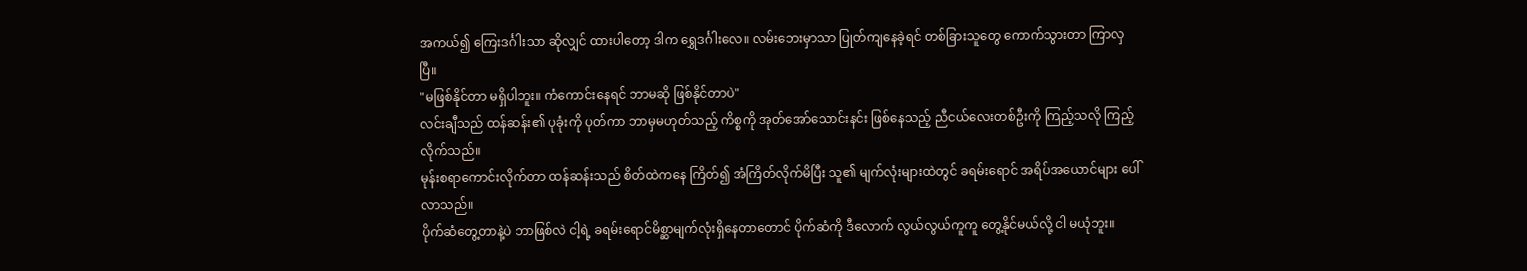အကယ်၍ ကြေးဒင်္ဂါးသာ ဆိုလျှင် ထားပါတော့ ဒါက ရွှေဒင်္ဂါးလေ။ လမ်းဘေးမှာသာ ပြုတ်ကျနေခဲ့ရင် တစ်ခြားသူတွေ ကောက်သွားတာ ကြာလှပြီ။
"မဖြစ်နိုင်တာ မရှိပါဘူး။ ကံကောင်းနေရင် ဘာမဆို ဖြစ်နိုင်တာပဲ"
လင်းချီသည် ထန်ဆန်း၏ ပုခုံးကို ပုတ်ကာ ဘာမှမဟုတ်သည့် ကိစ္စကို အုတ်အော်သောင်းနင်း ဖြစ်နေသည့် ညီငယ်လေးတစ်ဦးကို ကြည့်သလို ကြည့်လိုက်သည်။
မုန်းစရာကောင်းလိုက်တာ ထန်ဆန်းသည် စိတ်ထဲကနေ ကြိတ်၍ အံကြိတ်လိုက်မိပြီး သူ၏ မျက်လုံးများထဲတွင် ခရမ်းရောင် အရိပ်အယောင်များ ပေါ်လာသည်။
ပိုက်ဆံတွေ့တာနဲ့ပဲ ဘာဖြစ်လဲ ငါ့ရဲ့ ခရမ်းရောင်မိစ္ဆာမျက်လုံးရှိနေတာတောင် ပိုက်ဆံကို ဒီလောက် လွယ်လွယ်ကူကူ တွေ့နိုင်မယ်လို့ ငါ မယုံဘူး။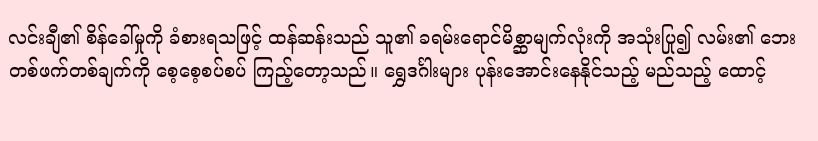လင်းချီ၏ စိန်ခေါ်မှုကို ခံစားရသဖြင့် ထန်ဆန်းသည် သူ၏ ခရမ်းရောင်မိစ္ဆာမျက်လုံးကို အသုံးပြု၍ လမ်း၏ ဘေးတစ်ဖက်တစ်ချက်ကို စေ့စေ့စပ်စပ် ကြည့်တော့သည်။ ရွှေဒင်္ဂါးများ ပုန်းအောင်းနေနိုင်သည့် မည်သည့် ထောင့်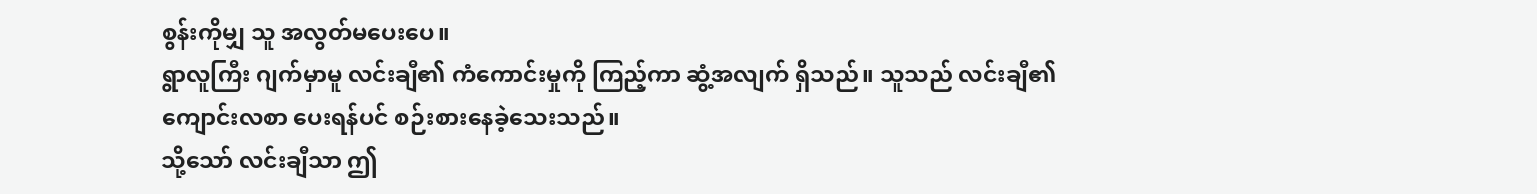စွန်းကိုမျှ သူ အလွတ်မပေးပေ။
ရွာလူကြီး ဂျက်မှာမူ လင်းချီ၏ ကံကောင်းမှုကို ကြည့်ကာ ဆွံ့အလျက် ရှိသည်။ သူသည် လင်းချီ၏ ကျောင်းလစာ ပေးရန်ပင် စဉ်းစားနေခဲ့သေးသည်။
သို့သော် လင်းချီသာ ဤ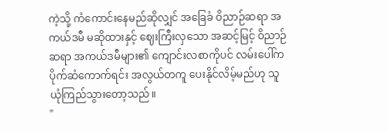ကဲ့သို့ ကံကောင်းနေမည်ဆိုလျှင် အခြေခံ ဝိညာဉ်ဆရာ အကယ်ဒမီ မဆိုထားနှင့် ဈေးကြီးလှသော အဆင့်မြင့် ဝိညာဉ်ဆရာ အကယ်ဒမီများ၏ ကျောင်းလစာကိုပင် လမ်းပေါ်က ပိုက်ဆံကောက်ရင်း အလွယ်တကူ ပေးနိုင်လိမ့်မည်ဟု သူ ယုံကြည်သွားတော့သည်။
"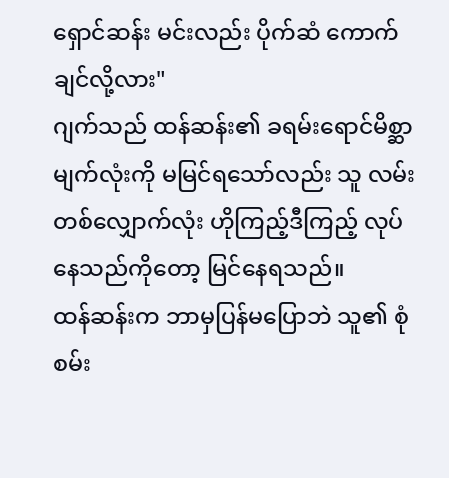ရှောင်ဆန်း မင်းလည်း ပိုက်ဆံ ကောက်ချင်လို့လား"
ဂျက်သည် ထန်ဆန်း၏ ခရမ်းရောင်မိစ္ဆာမျက်လုံးကို မမြင်ရသော်လည်း သူ လမ်းတစ်လျှောက်လုံး ဟိုကြည့်ဒီကြည့် လုပ်နေသည်ကိုတော့ မြင်နေရသည်။
ထန်ဆန်းက ဘာမှပြန်မပြောဘဲ သူ၏ စုံစမ်း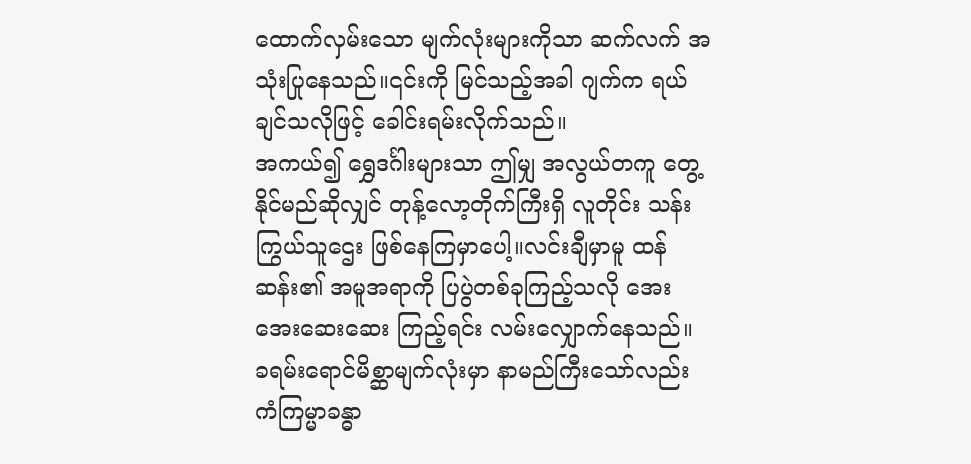ထောက်လှမ်းသော မျက်လုံးများကိုသာ ဆက်လက် အသုံးပြုနေသည်။၎င်းကို မြင်သည့်အခါ ဂျက်က ရယ်ချင်သလိုဖြင့် ခေါင်းရမ်းလိုက်သည်။
အကယ်၍ ရွှေဒင်္ဂါးများသာ ဤမျှ အလွယ်တကူ တွေ့နိုင်မည်ဆိုလျှင် တုန့်လော့တိုက်ကြီးရှိ လူတိုင်း သန်းကြွယ်သူဌေး ဖြစ်နေကြမှာပေါ့။လင်းချီမှာမူ ထန်ဆန်း၏ အမူအရာကို ပြပွဲတစ်ခုကြည့်သလို အေးအေးဆေးဆေး ကြည့်ရင်း လမ်းလျှောက်နေသည်။
ခရမ်းရောင်မိစ္ဆာမျက်လုံးမှာ နာမည်ကြီးသော်လည်း ကံကြမ္မာခန္ဓာ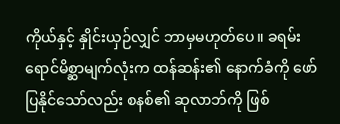ကိုယ်နှင့် နှိုင်းယှဉ်လျှင် ဘာမှမဟုတ်ပေ။ ခရမ်းရောင်မိစ္ဆာမျက်လုံးက ထန်ဆန်း၏ နောက်ခံကို ဖော်ပြနိုင်သော်လည်း စနစ်၏ ဆုလာဘ်ကို ဖြစ်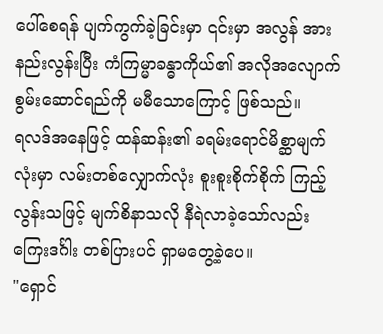ပေါ်စေရန် ပျက်ကွက်ခဲ့ခြင်းမှာ ၎င်းမှာ အလွန် အားနည်းလွန်းပြီး ကံကြမ္မာခန္ဓာကိုယ်၏ အလိုအလျောက် စွမ်းဆောင်ရည်ကို မမီသောကြောင့် ဖြစ်သည်။
ရလဒ်အနေဖြင့် ထန်ဆန်း၏ ခရမ်းရောင်မိစ္ဆာမျက်လုံးမှာ လမ်းတစ်လျှောက်လုံး စူးစူးစိုက်စိုက် ကြည့်လွန်းသဖြင့် မျက်စိနာသလို နီရဲလာခဲ့သော်လည်း ကြေးဒင်္ဂါး တစ်ပြားပင် ရှာမတွေ့ခဲ့ပေ။
"ရှောင်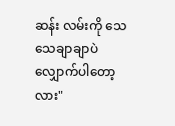ဆန်း လမ်းကို သေသေချာချာပဲ လျှောက်ပါတော့လား"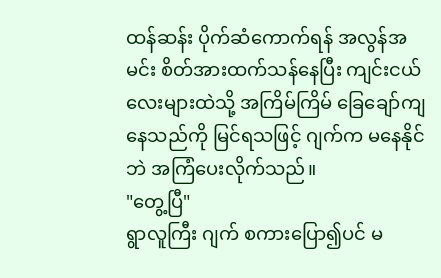ထန်ဆန်း ပိုက်ဆံကောက်ရန် အလွန်အမင်း စိတ်အားထက်သန်နေပြီး ကျင်းငယ်လေးများထဲသို့ အကြိမ်ကြိမ် ခြေချော်ကျနေသည်ကို မြင်ရသဖြင့် ဂျက်က မနေနိုင်ဘဲ အကြံပေးလိုက်သည်။
"တွေ့ပြီ"
ရွာလူကြီး ဂျက် စကားပြော၍ပင် မ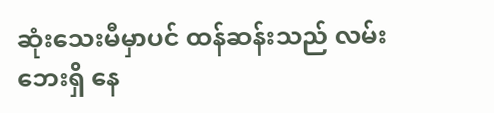ဆုံးသေးမီမှာပင် ထန်ဆန်းသည် လမ်းဘေးရှိ နေ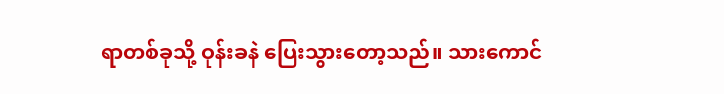ရာတစ်ခုသို့ ဝုန်းခနဲ ပြေးသွားတော့သည်။ သားကောင်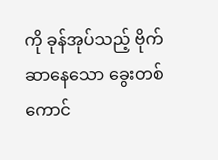ကို ခုန်အုပ်သည့် ဗိုက်ဆာနေသော ခွေးတစ်ကောင်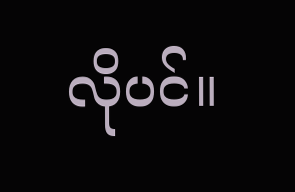လိုပင်။